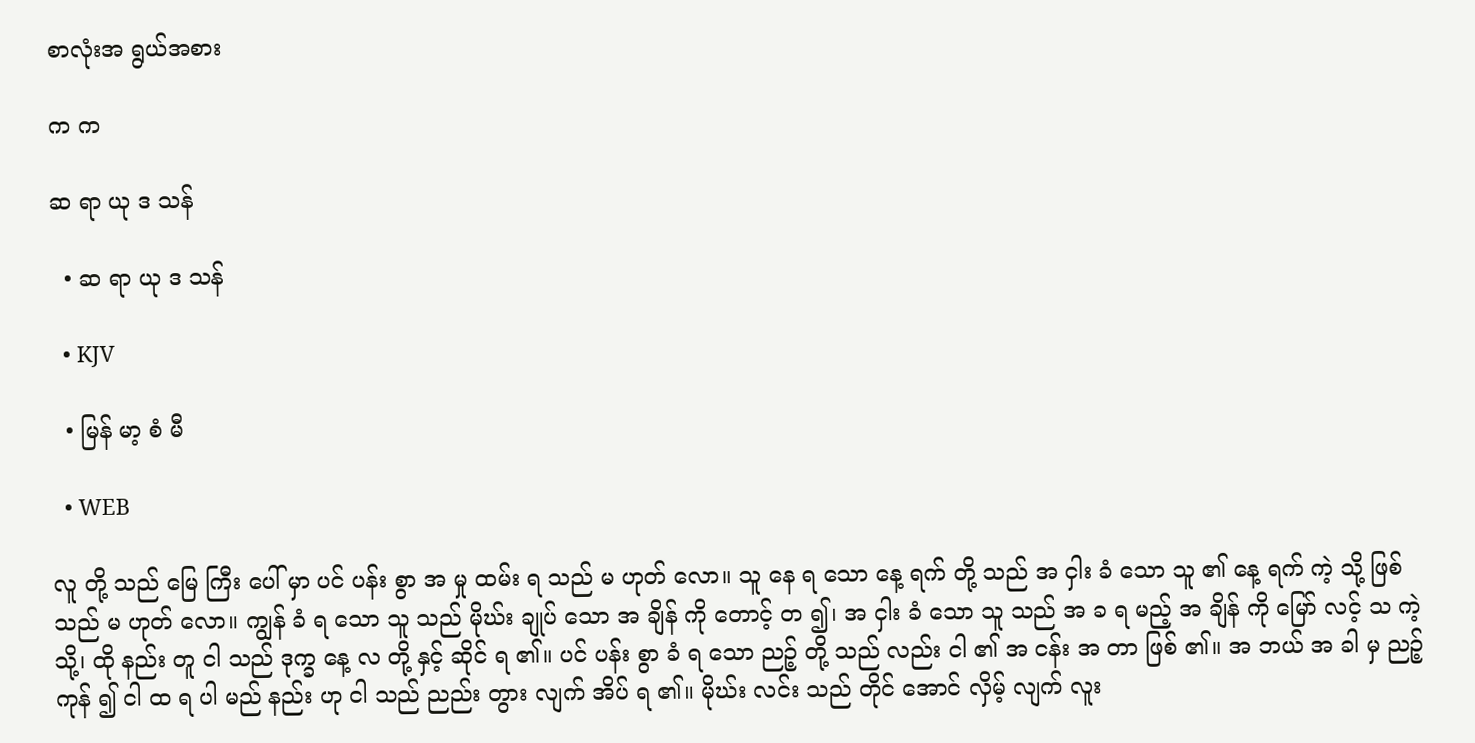စာလုံးအ ရွယ်အစား

က က

ဆ ရာ ယု ဒ သန်

  • ဆ ရာ ယု ဒ သန်

  • KJV

  • မြန် မာ့ စံ မီ

  • WEB

လူ တို့ သည် မြေ ကြီး ပေါ် မှာ ပင် ပန်း စွာ အ မှု ထမ်း ရ သည် မ ဟုတ် လော။ သူ နေ ရ သော နေ့ ရက် တို့ သည် အ ငှါး ခံ သော သူ ၏ နေ့ ရက် ကဲ့ သို့ ဖြစ် သည် မ ဟုတ် လော။ ကျွန် ခံ ရ သော သူ သည် မိုဃ်း ချုပ် သော အ ချိန် ကို တောင့် တ ၍၊ အ ငှါး ခံ သော သူ သည် အ ခ ရ မည့် အ ချိန် ကို မြော် လင့် သ ကဲ့ သို့၊ ထို နည်း တူ ငါ သည် ဒုက္ခ နေ့ လ တို့ နှင့် ဆိုင် ရ ၏။ ပင် ပန်း စွာ ခံ ရ သော ညဉ့် တို့ သည် လည်း ငါ ၏ အ ငန်း အ တာ ဖြစ် ၏။ အ ဘယ် အ ခါ မှ ညဉ့် ကုန် ၍ ငါ ထ ရ ပါ မည် နည်း ဟု ငါ သည် ညည်း တွား လျက် အိပ် ရ ၏။ မိုဃ်း လင်း သည် တိုင် အောင် လှိမ့် လျက် လူး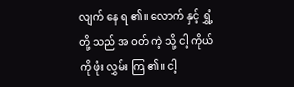လျက် နေ ရ ၏။ လောက် နှင့် ရွှံ့ တို့ သည် အ ဝတ် ကဲ့ သို့ ငါ့ ကိုယ် ကို ဖုံး လွှမ်း ကြ ၏။ ငါ့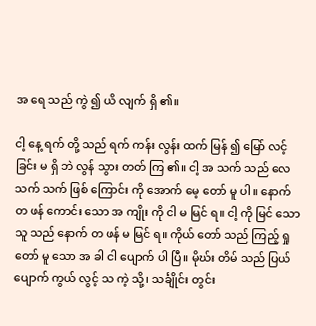အ ရေ သည် ကွဲ ၍ ယိ လျက် ရှိ ၏။

ငါ့ နေ့ ရက် တို့ သည် ရက် ကန်း လွန်း ထက် မြန် ၍ မြော် လင့် ခြင်း မ ရှိ ဘဲ လွန် သွား တတ် ကြ ၏။ ငါ့ အ သက် သည် လေ သက် သက် ဖြစ် ကြောင်း ကို အောက် မေ့ တော် မူ ပါ။ နောက် တ ဖန် ကောင်း သော အ ကျိုး ကို ငါ မ မြင် ရ။ ငါ့ ကို မြင် သော သူ သည် နောက် တ ဖန် မ မြင် ရ။ ကိုယ် တော် သည် ကြည့် ရှု တော် မူ သော အ ခါ ငါ ပျောက် ပါ ပြီ။ မိုဃ်း တိမ် သည် ပြယ် ပျောက် ကွယ် လွင့် သ ကဲ့ သို့၊ သင်္ချိုင်း တွင်း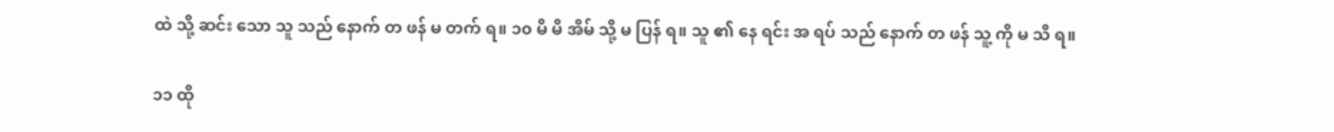ထဲ သို့ ဆင်း သော သူ သည် နောက် တ ဖန် မ တက် ရ။ ၁၀ မိ မိ အိမ် သို့ မ ပြန် ရ။ သူ ၏ နေ ရင်း အ ရပ် သည် နောက် တ ဖန် သူ့ ကို မ သိ ရ။

၁၁ ထို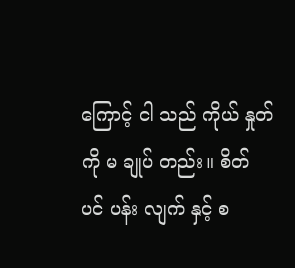ကြောင့် ငါ သည် ကိုယ် နှုတ် ကို မ ချုပ် တည်း။ စိတ် ပင် ပန်း လျက် နှင့် စ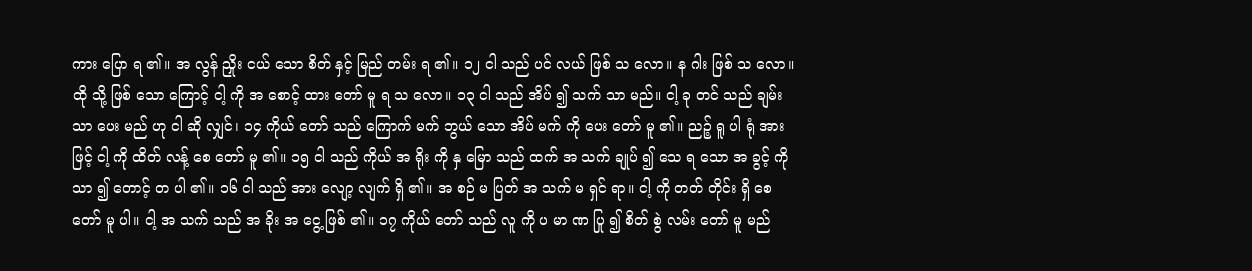ကား ပြော ရ ၏။ အ လွန် ညှိုး ငယ် သော စိတ် နှင့် မြည် တမ်း ရ ၏။ ၁၂ ငါ သည် ပင် လယ် ဖြစ် သ လော။ န ဂါး ဖြစ် သ လော။ ထို သို့ ဖြစ် သော ကြောင့် ငါ့ ကို အ စောင့် ထား တော် မူ ရ သ လော။ ၁၃ ငါ သည် အိပ် ၍ သက် သာ မည်။ ငါ့ ခု တင် သည် ချမ်း သာ ပေး မည် ဟု ငါ ဆို လျှင်၊ ၁၄ ကိုယ် တော် သည် ကြောက် မက် ဘွယ် သော အိပ် မက် ကို ပေး တော် မူ ၏။ ညဉ့် ရူ ပါ ရုံ အား ဖြင့် ငါ့ ကို ထိတ် လန့် စေ တော် မူ ၏။ ၁၅ ငါ သည် ကိုယ် အ ရိုး ကို နှ မြော သည် ထက် အ သက် ချုပ် ၍ သေ ရ သော အ ခွင့် ကို သာ ၍ တောင့် တ ပါ ၏။ ၁၆ ငါ သည် အား လျော့ လျက် ရှိ ၏။ အ စဉ် မ ပြတ် အ သက် မ ရှင် ရာ။ ငါ့ ကို တတ် တိုင်း ရှိ စေ တော် မူ ပါ။ ငါ့ အ သက် သည် အ ခိုး အ ငွေ့ ဖြစ် ၏။ ၁၇ ကိုယ် တော် သည် လူ ကို ပ မာ ဏ ပြု ၍ စိတ် စွဲ လမ်း တော် မူ မည်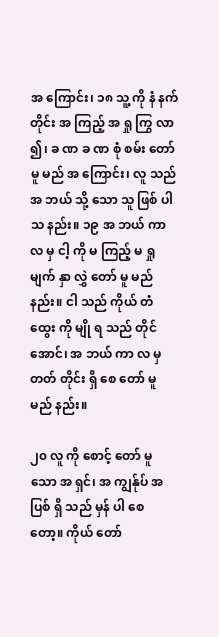အ ကြောင်း၊ ၁၈ သူ့ ကို နံ နက် တိုင်း အ ကြည့် အ ရှု ကြွ လာ ၍၊ ခ ဏ ခ ဏ စုံ စမ်း တော် မူ မည် အ ကြောင်း၊ လူ သည် အ ဘယ် သို့ သော သူ ဖြစ် ပါ သ နည်း။ ၁၉ အ ဘယ် ကာ လ မှ ငါ့ ကို မ ကြည့် မ ရှု မျက် နှာ လွှဲ တော် မူ မည် နည်း။ ငါ သည် ကိုယ် တံ ထွေး ကို မျို ရ သည် တိုင် အောင်၊ အ ဘယ် ကာ လ မှ တတ် တိုင်း ရှိ စေ တော် မူ မည် နည်း။

၂၀ လူ ကို စောင့် တော် မူ သော အ ရှင်၊ အ ကျွန်ုပ် အ ပြစ် ရှိ သည် မှန် ပါ စေ တော့။ ကိုယ် တော်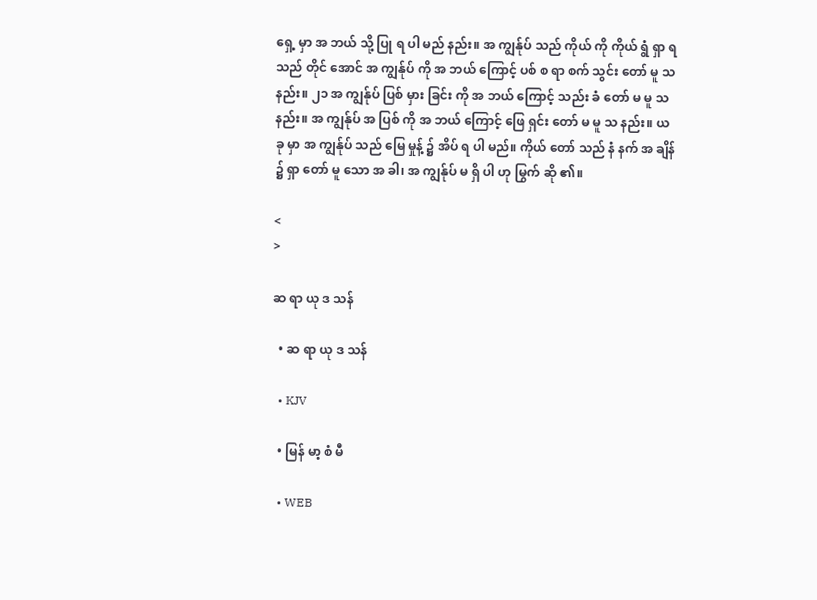ရှေ့ မှာ အ ဘယ် သို့ ပြု ရ ပါ မည် နည်း။ အ ကျွန်ုပ် သည် ကိုယ် ကို ကိုယ် ရွံ ရှာ ရ သည် တိုင် အောင် အ ကျွန်ုပ် ကို အ ဘယ် ကြောင့် ပစ် စ ရာ စက် သွင်း တော် မူ သ နည်း။ ၂၁ အ ကျွန်ုပ် ပြစ် မှား ခြင်း ကို အ ဘယ် ကြောင့် သည်း ခံ တော် မ မူ သ နည်း။ အ ကျွန်ုပ် အ ပြစ် ကို အ ဘယ် ကြောင့် ဖြေ ရှင်း တော် မ မူ သ နည်း။ ယ ခု မှာ အ ကျွန်ုပ် သည် မြေ မှုန့် ၌ အိပ် ရ ပါ မည်။ ကိုယ် တော် သည် နံ နက် အ ချိန် ၌ ရှာ တော် မူ သော အ ခါ၊ အ ကျွန်ုပ် မ ရှိ ပါ ဟု မြွက် ဆို ၏။

<
>

ဆ ရာ ယု ဒ သန်

  • ဆ ရာ ယု ဒ သန်

  • KJV

  • မြန် မာ့ စံ မီ

  • WEB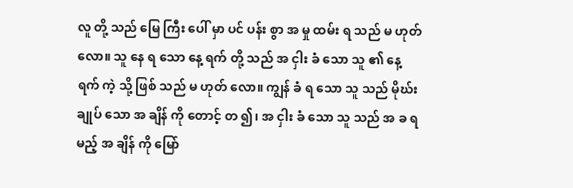လူ တို့ သည် မြေ ကြီး ပေါ် မှာ ပင် ပန်း စွာ အ မှု ထမ်း ရ သည် မ ဟုတ် လော။ သူ နေ ရ သော နေ့ ရက် တို့ သည် အ ငှါး ခံ သော သူ ၏ နေ့ ရက် ကဲ့ သို့ ဖြစ် သည် မ ဟုတ် လော။ ကျွန် ခံ ရ သော သူ သည် မိုဃ်း ချုပ် သော အ ချိန် ကို တောင့် တ ၍၊ အ ငှါး ခံ သော သူ သည် အ ခ ရ မည့် အ ချိန် ကို မြော်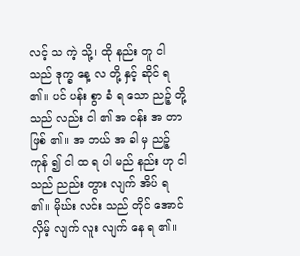လင့် သ ကဲ့ သို့၊ ထို နည်း တူ ငါ သည် ဒုက္ခ နေ့ လ တို့ နှင့် ဆိုင် ရ ၏။ ပင် ပန်း စွာ ခံ ရ သော ညဉ့် တို့ သည် လည်း ငါ ၏ အ ငန်း အ တာ ဖြစ် ၏။ အ ဘယ် အ ခါ မှ ညဉ့် ကုန် ၍ ငါ ထ ရ ပါ မည် နည်း ဟု ငါ သည် ညည်း တွား လျက် အိပ် ရ ၏။ မိုဃ်း လင်း သည် တိုင် အောင် လှိမ့် လျက် လူး လျက် နေ ရ ၏။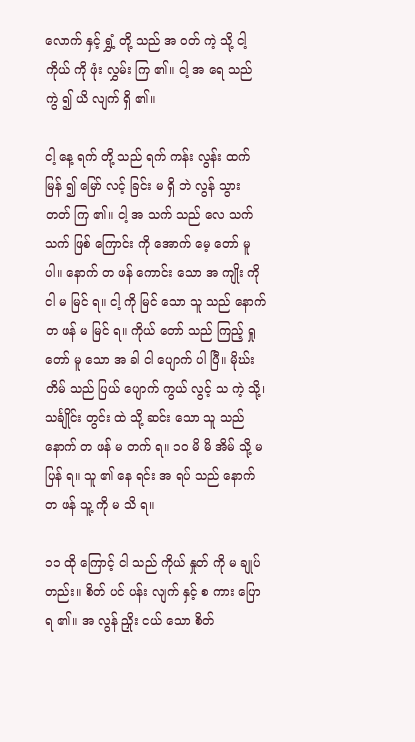လောက် နှင့် ရွှံ့ တို့ သည် အ ဝတ် ကဲ့ သို့ ငါ့ ကိုယ် ကို ဖုံး လွှမ်း ကြ ၏။ ငါ့ အ ရေ သည် ကွဲ ၍ ယိ လျက် ရှိ ၏။

ငါ့ နေ့ ရက် တို့ သည် ရက် ကန်း လွန်း ထက် မြန် ၍ မြော် လင့် ခြင်း မ ရှိ ဘဲ လွန် သွား တတ် ကြ ၏။ ငါ့ အ သက် သည် လေ သက် သက် ဖြစ် ကြောင်း ကို အောက် မေ့ တော် မူ ပါ။ နောက် တ ဖန် ကောင်း သော အ ကျိုး ကို ငါ မ မြင် ရ။ ငါ့ ကို မြင် သော သူ သည် နောက် တ ဖန် မ မြင် ရ။ ကိုယ် တော် သည် ကြည့် ရှု တော် မူ သော အ ခါ ငါ ပျောက် ပါ ပြီ။ မိုဃ်း တိမ် သည် ပြယ် ပျောက် ကွယ် လွင့် သ ကဲ့ သို့၊ သင်္ချိုင်း တွင်း ထဲ သို့ ဆင်း သော သူ သည် နောက် တ ဖန် မ တက် ရ။ ၁၀ မိ မိ အိမ် သို့ မ ပြန် ရ။ သူ ၏ နေ ရင်း အ ရပ် သည် နောက် တ ဖန် သူ့ ကို မ သိ ရ။

၁၁ ထို ကြောင့် ငါ သည် ကိုယ် နှုတ် ကို မ ချုပ် တည်း။ စိတ် ပင် ပန်း လျက် နှင့် စ ကား ပြော ရ ၏။ အ လွန် ညှိုး ငယ် သော စိတ်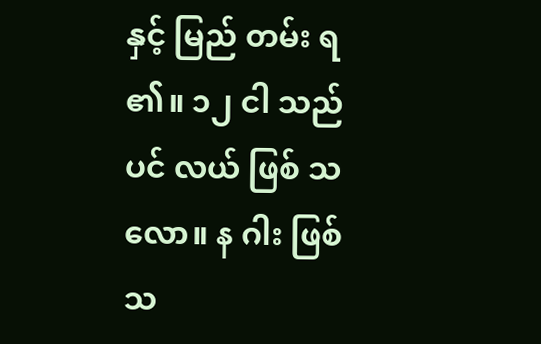နှင့် မြည် တမ်း ရ ၏။ ၁၂ ငါ သည် ပင် လယ် ဖြစ် သ လော။ န ဂါး ဖြစ် သ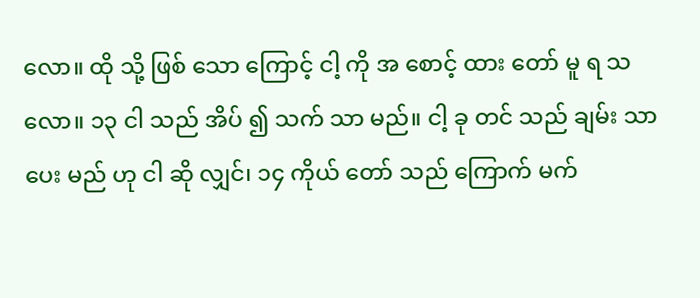လော။ ထို သို့ ဖြစ် သော ကြောင့် ငါ့ ကို အ စောင့် ထား တော် မူ ရ သ လော။ ၁၃ ငါ သည် အိပ် ၍ သက် သာ မည်။ ငါ့ ခု တင် သည် ချမ်း သာ ပေး မည် ဟု ငါ ဆို လျှင်၊ ၁၄ ကိုယ် တော် သည် ကြောက် မက်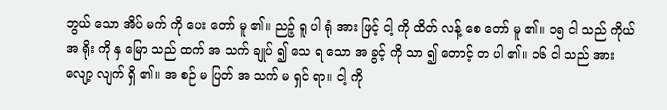ဘွယ် သော အိပ် မက် ကို ပေး တော် မူ ၏။ ညဉ့် ရူ ပါ ရုံ အား ဖြင့် ငါ့ ကို ထိတ် လန့် စေ တော် မူ ၏။ ၁၅ ငါ သည် ကိုယ် အ ရိုး ကို နှ မြော သည် ထက် အ သက် ချုပ် ၍ သေ ရ သော အ ခွင့် ကို သာ ၍ တောင့် တ ပါ ၏။ ၁၆ ငါ သည် အား လျော့ လျက် ရှိ ၏။ အ စဉ် မ ပြတ် အ သက် မ ရှင် ရာ။ ငါ့ ကို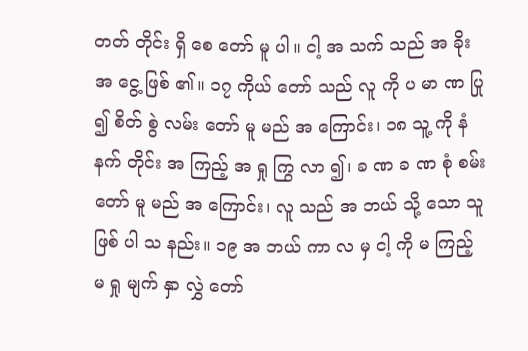တတ် တိုင်း ရှိ စေ တော် မူ ပါ။ ငါ့ အ သက် သည် အ ခိုး အ ငွေ့ ဖြစ် ၏။ ၁၇ ကိုယ် တော် သည် လူ ကို ပ မာ ဏ ပြု ၍ စိတ် စွဲ လမ်း တော် မူ မည် အ ကြောင်း၊ ၁၈ သူ့ ကို နံ နက် တိုင်း အ ကြည့် အ ရှု ကြွ လာ ၍၊ ခ ဏ ခ ဏ စုံ စမ်း တော် မူ မည် အ ကြောင်း၊ လူ သည် အ ဘယ် သို့ သော သူ ဖြစ် ပါ သ နည်း။ ၁၉ အ ဘယ် ကာ လ မှ ငါ့ ကို မ ကြည့် မ ရှု မျက် နှာ လွှဲ တော်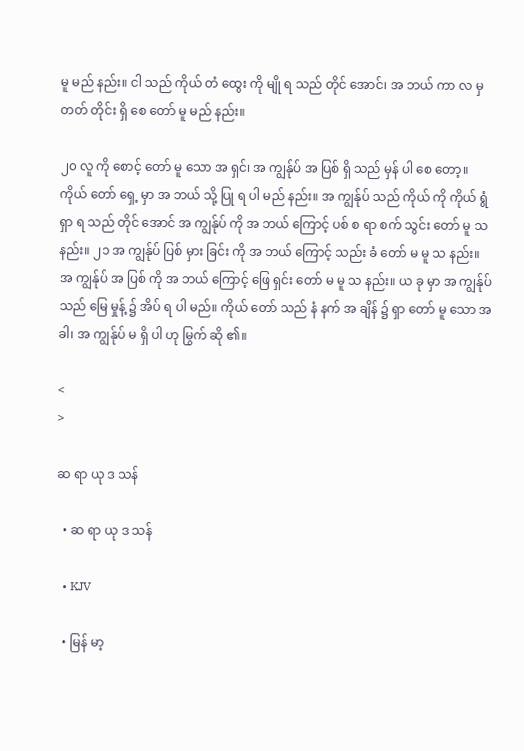မူ မည် နည်း။ ငါ သည် ကိုယ် တံ ထွေး ကို မျို ရ သည် တိုင် အောင်၊ အ ဘယ် ကာ လ မှ တတ် တိုင်း ရှိ စေ တော် မူ မည် နည်း။

၂၀ လူ ကို စောင့် တော် မူ သော အ ရှင်၊ အ ကျွန်ုပ် အ ပြစ် ရှိ သည် မှန် ပါ စေ တော့။ ကိုယ် တော် ရှေ့ မှာ အ ဘယ် သို့ ပြု ရ ပါ မည် နည်း။ အ ကျွန်ုပ် သည် ကိုယ် ကို ကိုယ် ရွံ ရှာ ရ သည် တိုင် အောင် အ ကျွန်ုပ် ကို အ ဘယ် ကြောင့် ပစ် စ ရာ စက် သွင်း တော် မူ သ နည်း။ ၂၁ အ ကျွန်ုပ် ပြစ် မှား ခြင်း ကို အ ဘယ် ကြောင့် သည်း ခံ တော် မ မူ သ နည်း။ အ ကျွန်ုပ် အ ပြစ် ကို အ ဘယ် ကြောင့် ဖြေ ရှင်း တော် မ မူ သ နည်း။ ယ ခု မှာ အ ကျွန်ုပ် သည် မြေ မှုန့် ၌ အိပ် ရ ပါ မည်။ ကိုယ် တော် သည် နံ နက် အ ချိန် ၌ ရှာ တော် မူ သော အ ခါ၊ အ ကျွန်ုပ် မ ရှိ ပါ ဟု မြွက် ဆို ၏။

<
>

ဆ ရာ ယု ဒ သန်

  • ဆ ရာ ယု ဒ သန်

  • KJV

  • မြန် မာ့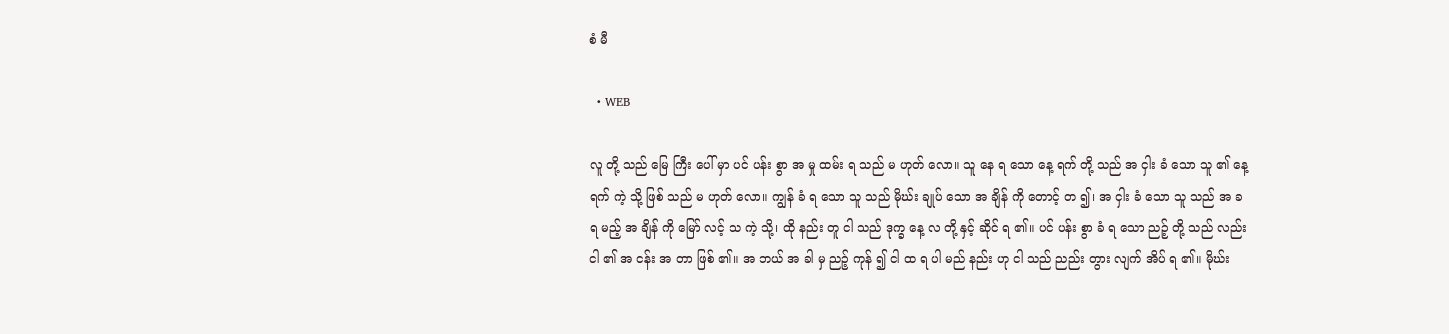စံ မီ

  • WEB

လူ တို့ သည် မြေ ကြီး ပေါ် မှာ ပင် ပန်း စွာ အ မှု ထမ်း ရ သည် မ ဟုတ် လော။ သူ နေ ရ သော နေ့ ရက် တို့ သည် အ ငှါး ခံ သော သူ ၏ နေ့ ရက် ကဲ့ သို့ ဖြစ် သည် မ ဟုတ် လော။ ကျွန် ခံ ရ သော သူ သည် မိုဃ်း ချုပ် သော အ ချိန် ကို တောင့် တ ၍၊ အ ငှါး ခံ သော သူ သည် အ ခ ရ မည့် အ ချိန် ကို မြော် လင့် သ ကဲ့ သို့၊ ထို နည်း တူ ငါ သည် ဒုက္ခ နေ့ လ တို့ နှင့် ဆိုင် ရ ၏။ ပင် ပန်း စွာ ခံ ရ သော ညဉ့် တို့ သည် လည်း ငါ ၏ အ ငန်း အ တာ ဖြစ် ၏။ အ ဘယ် အ ခါ မှ ညဉ့် ကုန် ၍ ငါ ထ ရ ပါ မည် နည်း ဟု ငါ သည် ညည်း တွား လျက် အိပ် ရ ၏။ မိုဃ်း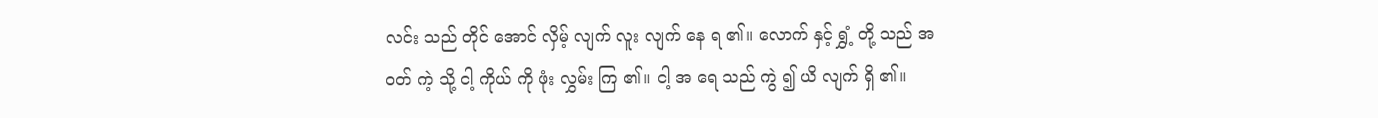လင်း သည် တိုင် အောင် လှိမ့် လျက် လူး လျက် နေ ရ ၏။ လောက် နှင့် ရွှံ့ တို့ သည် အ ဝတ် ကဲ့ သို့ ငါ့ ကိုယ် ကို ဖုံး လွှမ်း ကြ ၏။ ငါ့ အ ရေ သည် ကွဲ ၍ ယိ လျက် ရှိ ၏။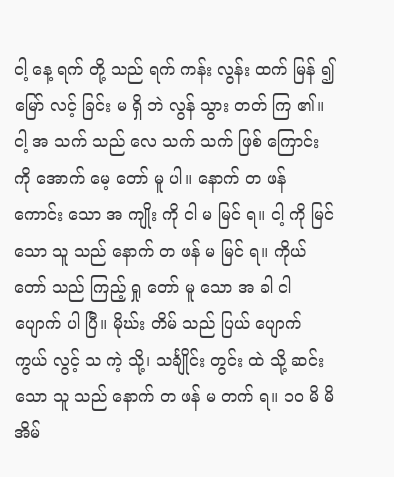ငါ့ နေ့ ရက် တို့ သည် ရက် ကန်း လွန်း ထက် မြန် ၍ မြော် လင့် ခြင်း မ ရှိ ဘဲ လွန် သွား တတ် ကြ ၏။ ငါ့ အ သက် သည် လေ သက် သက် ဖြစ် ကြောင်း ကို အောက် မေ့ တော် မူ ပါ။ နောက် တ ဖန် ကောင်း သော အ ကျိုး ကို ငါ မ မြင် ရ။ ငါ့ ကို မြင် သော သူ သည် နောက် တ ဖန် မ မြင် ရ။ ကိုယ် တော် သည် ကြည့် ရှု တော် မူ သော အ ခါ ငါ ပျောက် ပါ ပြီ။ မိုဃ်း တိမ် သည် ပြယ် ပျောက် ကွယ် လွင့် သ ကဲ့ သို့၊ သင်္ချိုင်း တွင်း ထဲ သို့ ဆင်း သော သူ သည် နောက် တ ဖန် မ တက် ရ။ ၁၀ မိ မိ အိမ်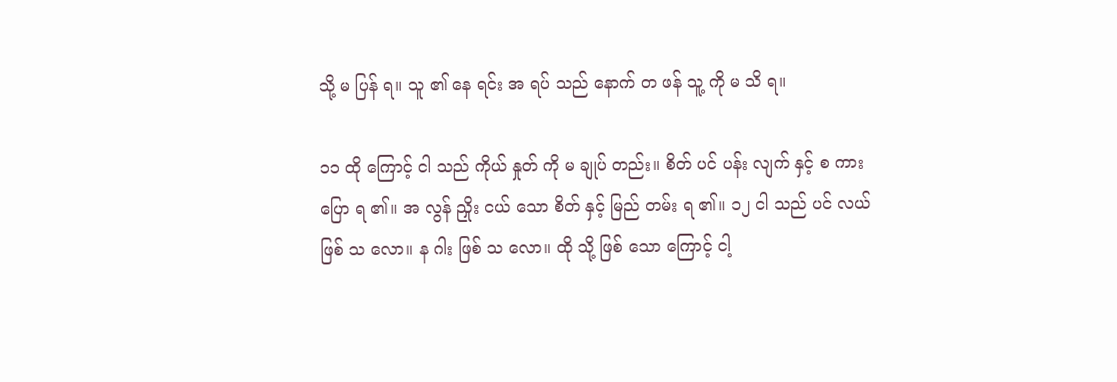သို့ မ ပြန် ရ။ သူ ၏ နေ ရင်း အ ရပ် သည် နောက် တ ဖန် သူ့ ကို မ သိ ရ။

၁၁ ထို ကြောင့် ငါ သည် ကိုယ် နှုတ် ကို မ ချုပ် တည်း။ စိတ် ပင် ပန်း လျက် နှင့် စ ကား ပြော ရ ၏။ အ လွန် ညှိုး ငယ် သော စိတ် နှင့် မြည် တမ်း ရ ၏။ ၁၂ ငါ သည် ပင် လယ် ဖြစ် သ လော။ န ဂါး ဖြစ် သ လော။ ထို သို့ ဖြစ် သော ကြောင့် ငါ့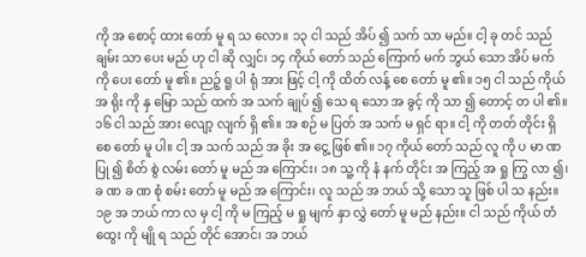ကို အ စောင့် ထား တော် မူ ရ သ လော။ ၁၃ ငါ သည် အိပ် ၍ သက် သာ မည်။ ငါ့ ခု တင် သည် ချမ်း သာ ပေး မည် ဟု ငါ ဆို လျှင်၊ ၁၄ ကိုယ် တော် သည် ကြောက် မက် ဘွယ် သော အိပ် မက် ကို ပေး တော် မူ ၏။ ညဉ့် ရူ ပါ ရုံ အား ဖြင့် ငါ့ ကို ထိတ် လန့် စေ တော် မူ ၏။ ၁၅ ငါ သည် ကိုယ် အ ရိုး ကို နှ မြော သည် ထက် အ သက် ချုပ် ၍ သေ ရ သော အ ခွင့် ကို သာ ၍ တောင့် တ ပါ ၏။ ၁၆ ငါ သည် အား လျော့ လျက် ရှိ ၏။ အ စဉ် မ ပြတ် အ သက် မ ရှင် ရာ။ ငါ့ ကို တတ် တိုင်း ရှိ စေ တော် မူ ပါ။ ငါ့ အ သက် သည် အ ခိုး အ ငွေ့ ဖြစ် ၏။ ၁၇ ကိုယ် တော် သည် လူ ကို ပ မာ ဏ ပြု ၍ စိတ် စွဲ လမ်း တော် မူ မည် အ ကြောင်း၊ ၁၈ သူ့ ကို နံ နက် တိုင်း အ ကြည့် အ ရှု ကြွ လာ ၍၊ ခ ဏ ခ ဏ စုံ စမ်း တော် မူ မည် အ ကြောင်း၊ လူ သည် အ ဘယ် သို့ သော သူ ဖြစ် ပါ သ နည်း။ ၁၉ အ ဘယ် ကာ လ မှ ငါ့ ကို မ ကြည့် မ ရှု မျက် နှာ လွှဲ တော် မူ မည် နည်း။ ငါ သည် ကိုယ် တံ ထွေး ကို မျို ရ သည် တိုင် အောင်၊ အ ဘယ်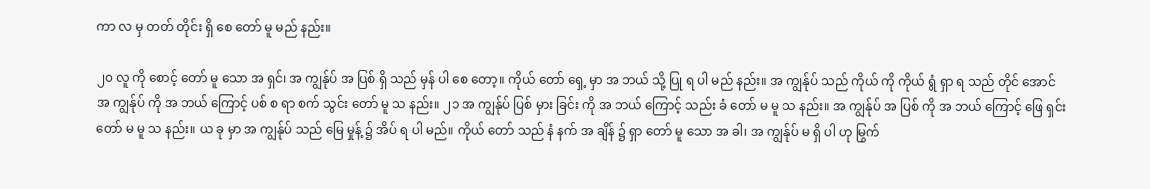ကာ လ မှ တတ် တိုင်း ရှိ စေ တော် မူ မည် နည်း။

၂၀ လူ ကို စောင့် တော် မူ သော အ ရှင်၊ အ ကျွန်ုပ် အ ပြစ် ရှိ သည် မှန် ပါ စေ တော့။ ကိုယ် တော် ရှေ့ မှာ အ ဘယ် သို့ ပြု ရ ပါ မည် နည်း။ အ ကျွန်ုပ် သည် ကိုယ် ကို ကိုယ် ရွံ ရှာ ရ သည် တိုင် အောင် အ ကျွန်ုပ် ကို အ ဘယ် ကြောင့် ပစ် စ ရာ စက် သွင်း တော် မူ သ နည်း။ ၂၁ အ ကျွန်ုပ် ပြစ် မှား ခြင်း ကို အ ဘယ် ကြောင့် သည်း ခံ တော် မ မူ သ နည်း။ အ ကျွန်ုပ် အ ပြစ် ကို အ ဘယ် ကြောင့် ဖြေ ရှင်း တော် မ မူ သ နည်း။ ယ ခု မှာ အ ကျွန်ုပ် သည် မြေ မှုန့် ၌ အိပ် ရ ပါ မည်။ ကိုယ် တော် သည် နံ နက် အ ချိန် ၌ ရှာ တော် မူ သော အ ခါ၊ အ ကျွန်ုပ် မ ရှိ ပါ ဟု မြွက်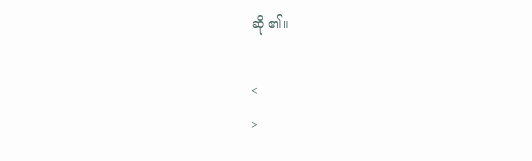ဆို ၏။

<
>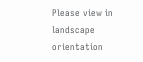Please view in landscape orientation